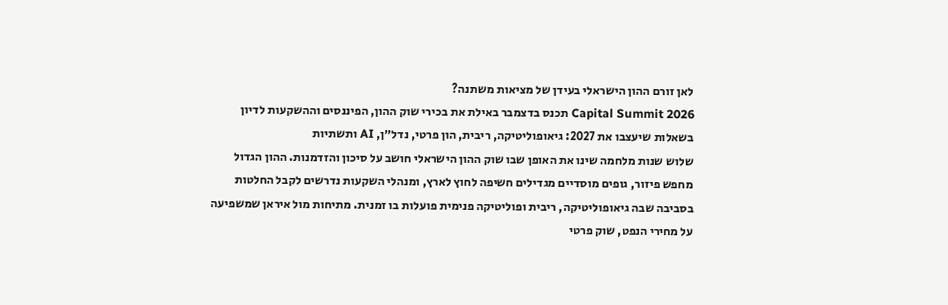לאן זורם ההון הישראלי בעידן של מציאות משתנה?
Capital Summit 2026 תכנס בדצמבר באילת את בכירי שוק ההון, הפיננסים וההשקעות לדיון בשאלות שיעצבו את 2027: גיאופוליטיקה, ריבית, הון פרטי, נדל״ן, AI ותשתיות
שלוש שנות מלחמה שינו את האופן שבו שוק ההון הישראלי חושב על סיכון והזדמנות. ההון הגדול מחפש פיזור, גופים מוסדיים מגדילים חשיפה לחוץ לארץ, ומנהלי השקעות נדרשים לקבל החלטות בסביבה שבה גיאופוליטיקה, ריבית ופוליטיקה פנימית פועלות בו זמנית. מתיחות מול איראן שמשפיעה על מחירי הנפט, שוק פרטי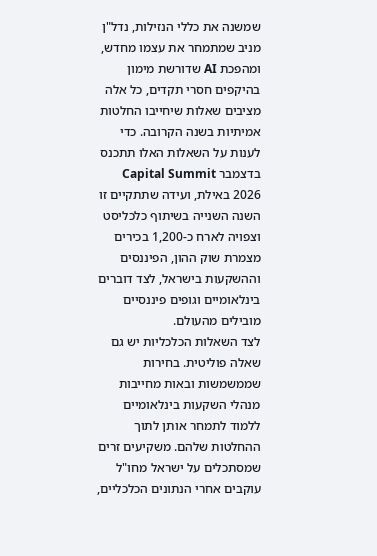שמשנה את כללי הנזילות, נדל"ן מניב שמתמחר את עצמו מחדש, ומהפכת AI שדורשת מימון בהיקפים חסרי תקדים, כל אלה מציבים שאלות שיחייבו החלטות אמיתיות בשנה הקרובה. כדי לענות על השאלות האלו תתכנס בדצמבר Capital Summit 2026 באילת, ועידה שתתקיים זו השנה השנייה בשיתוף כלכליסט וצפויה לארח כ-1,200 בכירים מצמרת שוק ההון, הפיננסים וההשקעות בישראל, לצד דוברים בינלאומיים וגופים פיננסיים מובילים מהעולם.
לצד השאלות הכלכליות יש גם שאלה פוליטית. בחירות שממשמשות ובאות מחייבות מנהלי השקעות בינלאומיים ללמוד לתמחר אותן לתוך ההחלטות שלהם. משקיעים זרים שמסתכלים על ישראל מחו"ל עוקבים אחרי הנתונים הכלכליים,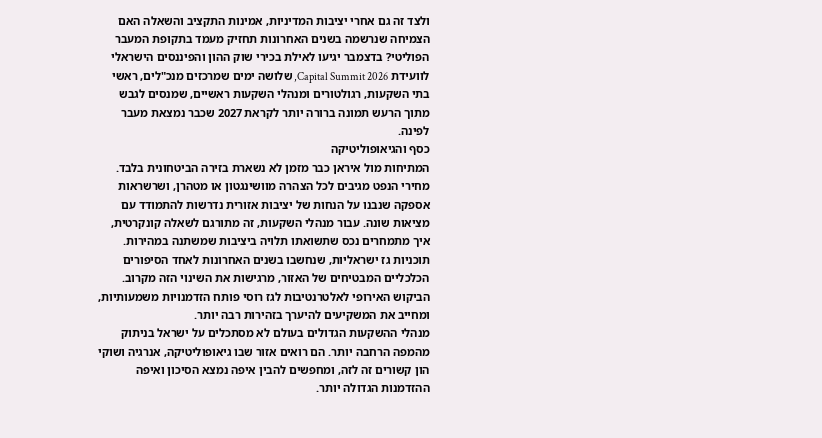ולצד זה גם אחרי יציבות המדיניות, אמינות התקציב והשאלה האם הצמיחה שנרשמה בשנים האחרונות תחזיק מעמד בתקופת המעבר הפוליטי? בדצמבר יגיעו לאילת בכירי שוק ההון והפיננסים הישראלי לוועידת Capital Summit 2026, שלושה ימים שמרכזים מנכ"לים, ראשי בתי השקעות, רגולטורים ומנהלי השקעות ראשיים, שמנסים לגבש מתוך הרעש תמונה ברורה יותר לקראת 2027 שכבר נמצאת מעבר לפינה.
כסף והגיאופוליטיקה
המתיחות מול איראן כבר מזמן לא נשארת בזירה הביטחונית בלבד. מחירי הנפט מגיבים לכל הצהרה מוושינגטון או מטהרן, ושרשראות אספקה שנבנו על הנחות של יציבות אזורית נדרשות להתמודד עם מציאות שונה. עבור מנהלי השקעות, זה מתורגם לשאלה קונקרטית, איך מתמחרים נכס שתשואתו תלויה ביציבות שמשתנה במהירות. תוכניות גז ישראליות, שנחשבו בשנים האחרונות לאחד הסיפורים הכלכליים המבטיחים של האזור, מרגישות את השינוי הזה מקרוב. הביקוש האירופי לאלטרנטיבות לגז רוסי פותח הזדמנויות משמעותיות, ומחייב את המשקיעים להיערך בזהירות רבה יותר.
מנהלי ההשקעות הגדולים בעולם לא מסתכלים על ישראל בניתוק מהמפה הרחבה יותר. הם רואים אזור שבו גיאופוליטיקה, אנרגיה ושוקי הון קשורים זה לזה, ומחפשים להבין איפה נמצא הסיכון ואיפה ההזדמנות הגדולה יותר.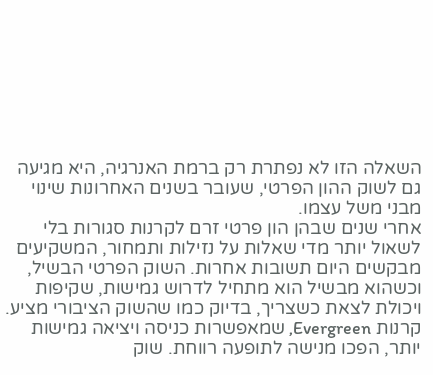השאלה הזו לא נפתרת רק ברמת האנרגיה, היא מגיעה גם לשוק ההון הפרטי, שעובר בשנים האחרונות שינוי מבני משל עצמו.
אחרי שנים שבהן הון פרטי זרם לקרנות סגורות בלי לשאול יותר מדי שאלות על נזילות ותמחור, המשקיעים מבקשים היום תשובות אחרות. השוק הפרטי הבשיל, וכשהוא מבשיל הוא מתחיל לדרוש גמישות, שקיפות ויכולת לצאת כשצריך, בדיוק כמו שהשוק הציבורי מציע. קרנות Evergreen, שמאפשרות כניסה ויציאה גמישות יותר, הפכו מנישה לתופעה רווחת. שוק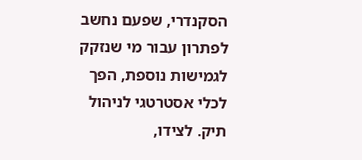הסקנדרי, שפעם נחשב לפתרון עבור מי שנזקק לגמישות נוספת, הפך לכלי אסטרטגי לניהול תיק. לצידו,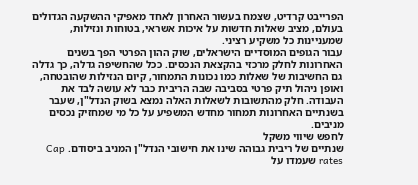הפרייבט קרדיט, שצמח בעשור האחרון לאחד מאפיקי ההשקעה הגדולים בעולם, מציב שאלות חדשות על איכות אשראי, בטוחות ונזילות, שמעניינות כל משקיע רציני.
עבור הגופים המוסדיים הישראלים, שוק ההון הפרטי הפך בשנים האחרונות לחלק מרכזי בהקצאת הנכסים. ככל שהחשיפה גדלה, כך גדלה גם החשיבות של שאלות כמו נכונות התמחור, קיום הנזילות שהובטחה, ואופן ניהול תיק פרטי בסביבה שבה הריבית כבר לא עושה לבד את העבודה. חלק מהתשובות לשאלות האלה נמצא בשוק הנדל"ן, שעבר בשנתיים האחרונות תמחור מחדש המשפיע על כל מי שמחזיק נכסים מניבים.
לחפש שיווי משקל
שנתיים של ריבית גבוהה שינו את חישובי הנדל"ן המניב ביסודם. Cap rates שעמדו על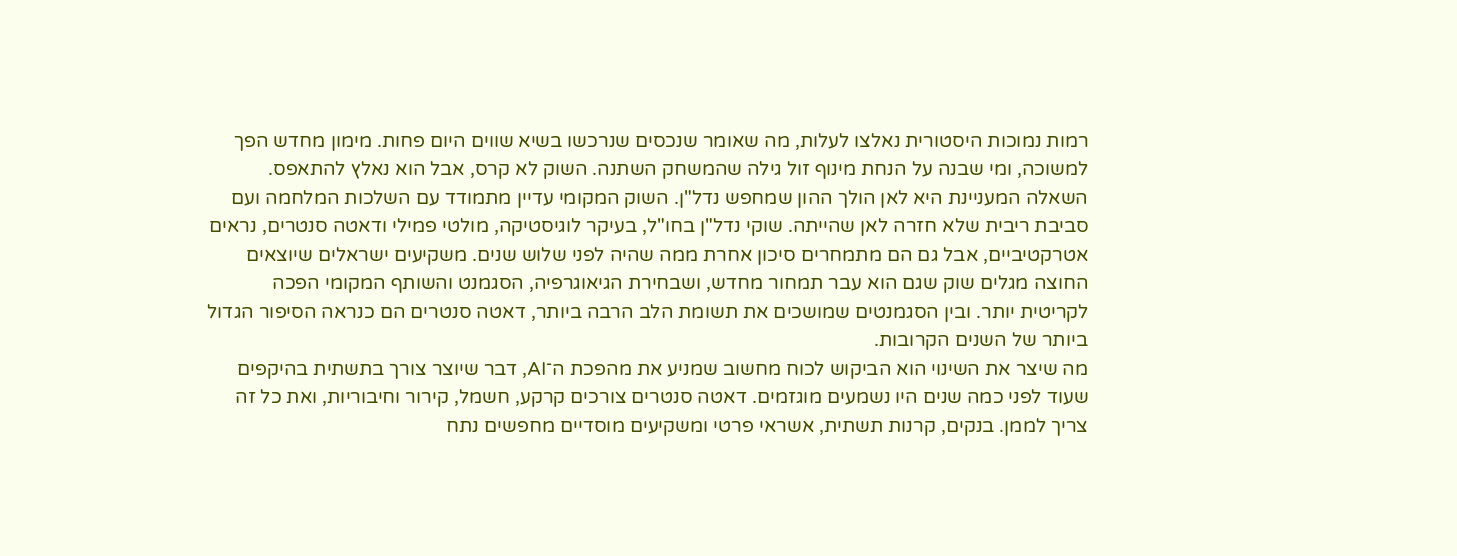רמות נמוכות היסטורית נאלצו לעלות, מה שאומר שנכסים שנרכשו בשיא שווים היום פחות. מימון מחדש הפך למשוכה, ומי שבנה על הנחת מינוף זול גילה שהמשחק השתנה. השוק לא קרס, אבל הוא נאלץ להתאפס.
השאלה המעניינת היא לאן הולך ההון שמחפש נדל"ן. השוק המקומי עדיין מתמודד עם השלכות המלחמה ועם סביבת ריבית שלא חזרה לאן שהייתה. שוקי נדל"ן בחו"ל, בעיקר לוגיסטיקה, מולטי פמילי ודאטה סנטרים, נראים אטרקטיביים, אבל גם הם מתמחרים סיכון אחרת ממה שהיה לפני שלוש שנים. משקיעים ישראלים שיוצאים החוצה מגלים שוק שגם הוא עבר תמחור מחדש, ושבחירת הגיאוגרפיה, הסגמנט והשותף המקומי הפכה לקריטית יותר. ובין הסגמנטים שמושכים את תשומת הלב הרבה ביותר, דאטה סנטרים הם כנראה הסיפור הגדול ביותר של השנים הקרובות.
מה שיצר את השינוי הוא הביקוש לכוח מחשוב שמניע את מהפכת ה־AI, דבר שיוצר צורך בתשתית בהיקפים שעוד לפני כמה שנים היו נשמעים מוגזמים. דאטה סנטרים צורכים קרקע, חשמל, קירור וחיבוריות, ואת כל זה צריך לממן. בנקים, קרנות תשתית, אשראי פרטי ומשקיעים מוסדיים מחפשים נתח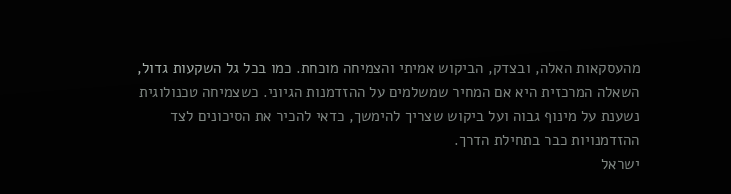מהעסקאות האלה, ובצדק, הביקוש אמיתי והצמיחה מוכחת. כמו בכל גל השקעות גדול, השאלה המרכזית היא אם המחיר שמשלמים על ההזדמנות הגיוני. כשצמיחה טכנולוגית נשענת על מינוף גבוה ועל ביקוש שצריך להימשך, כדאי להכיר את הסיכונים לצד ההזדמנויות כבר בתחילת הדרך.
ישראל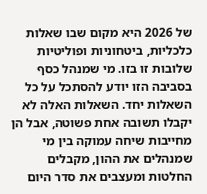של 2026 היא מקום שבו שאלות כלכליות, ביטחוניות ופוליטיות שלובות זו בזו. מי שמנהל כסף בסביבה הזו יודע להסתכל על כל השאלות יחד. השאלות האלה לא יקבלו תשובה אחת פשוטה, אבל הן מחייבות שיחה עמוקה בין מי שמנהלים את ההון, מקבלים החלטות ומעצבים את סדר היום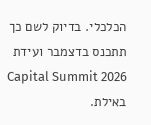הכלכלי. בדיוק לשם כך תתכנס בדצמבר ועידת Capital Summit 2026 באילת.